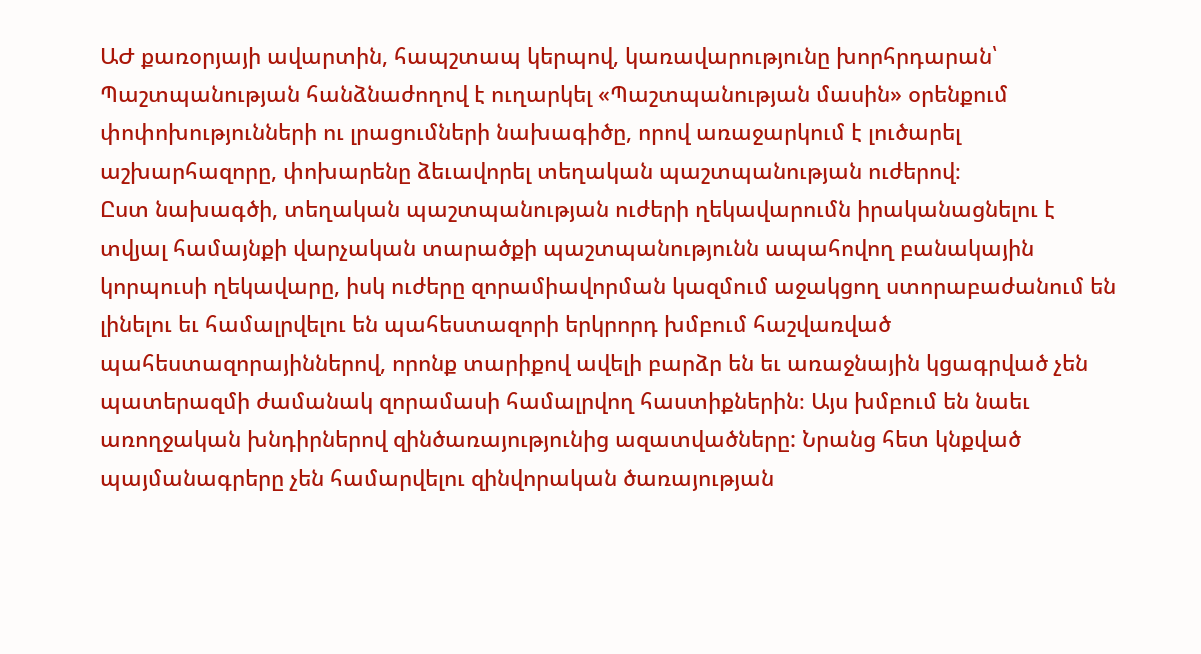ԱԺ քառօրյայի ավարտին, հապշտապ կերպով, կառավարությունը խորհրդարան՝ Պաշտպանության հանձնաժողով է ուղարկել «Պաշտպանության մասին» օրենքում փոփոխությունների ու լրացումների նախագիծը, որով առաջարկում է լուծարել աշխարհազորը, փոխարենը ձեւավորել տեղական պաշտպանության ուժերով։
Ըստ նախագծի, տեղական պաշտպանության ուժերի ղեկավարումն իրականացնելու է տվյալ համայնքի վարչական տարածքի պաշտպանությունն ապահովող բանակային կորպուսի ղեկավարը, իսկ ուժերը զորամիավորման կազմում աջակցող ստորաբաժանում են լինելու եւ համալրվելու են պահեստազորի երկրորդ խմբում հաշվառված պահեստազորայիններով, որոնք տարիքով ավելի բարձր են եւ առաջնային կցագրված չեն պատերազմի ժամանակ զորամասի համալրվող հաստիքներին։ Այս խմբում են նաեւ առողջական խնդիրներով զինծառայությունից ազատվածները: Նրանց հետ կնքված պայմանագրերը չեն համարվելու զինվորական ծառայության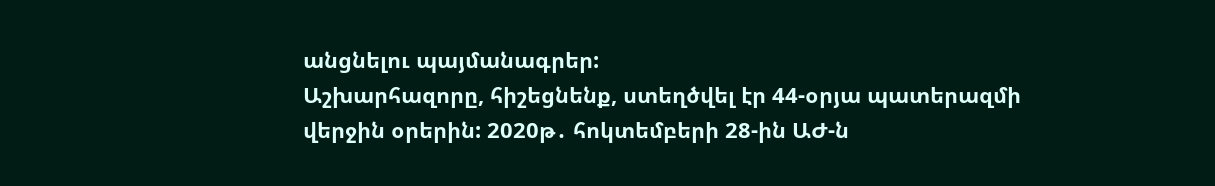անցնելու պայմանագրեր:
Աշխարհազորը, հիշեցնենք, ստեղծվել էր 44-օրյա պատերազմի վերջին օրերին: 2020թ․ հոկտեմբերի 28-ին ԱԺ-ն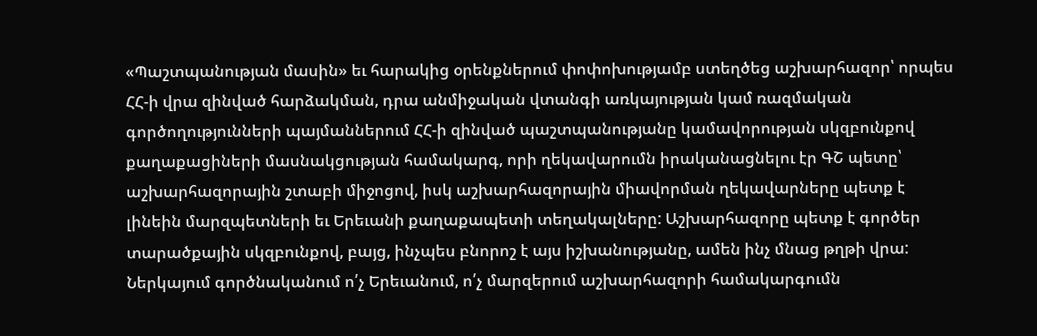«Պաշտպանության մասին» եւ հարակից օրենքներում փոփոխությամբ ստեղծեց աշխարհազոր՝ որպես ՀՀ-ի վրա զինված հարձակման, դրա անմիջական վտանգի առկայության կամ ռազմական գործողությունների պայմաններում ՀՀ-ի զինված պաշտպանությանը կամավորության սկզբունքով քաղաքացիների մասնակցության համակարգ, որի ղեկավարումն իրականացնելու էր ԳՇ պետը՝ աշխարհազորային շտաբի միջոցով, իսկ աշխարհազորային միավորման ղեկավարները պետք է լինեին մարզպետների եւ Երեւանի քաղաքապետի տեղակալները: Աշխարհազորը պետք է գործեր տարածքային սկզբունքով, բայց, ինչպես բնորոշ է այս իշխանությանը, ամեն ինչ մնաց թղթի վրա:
Ներկայում գործնականում ո՛չ Երեւանում, ո՛չ մարզերում աշխարհազորի համակարգումն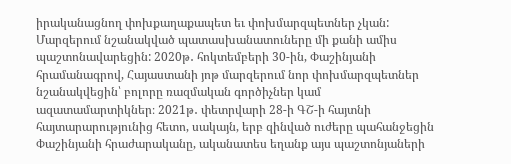իրականացնող փոխքաղաքապետ եւ փոխմարզպետներ չկան: Մարզերում նշանակված պատասխանատուները մի քանի ամիս պաշտոնավարեցին: 2020թ․ հոկտեմբերի 30-ին, Փաշինյանի հրամանագրով, Հայաստանի յոթ մարզերում նոր փոխմարզպետներ նշանակվեցին՝ բոլորը ռազմական գործիչներ կամ ազատամարտիկներ։ 2021թ․ փետրվարի 28-ի ԳՇ-ի հայտնի հայտարարությունից հետո, սակայն, երբ զինված ուժերը պահանջեցին Փաշինյանի հրաժարականը, ականատես եղանք այս պաշտոնյաների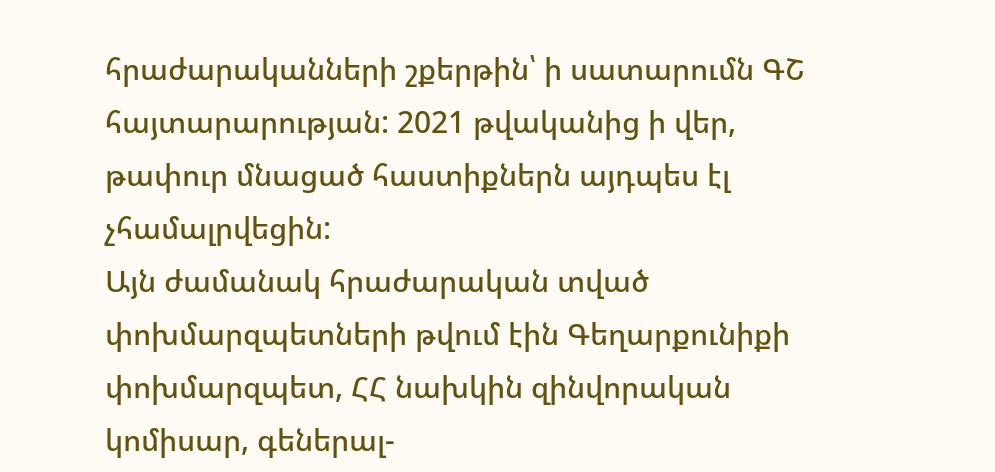հրաժարականների շքերթին՝ ի սատարումն ԳՇ հայտարարության: 2021 թվականից ի վեր, թափուր մնացած հաստիքներն այդպես էլ չհամալրվեցին:
Այն ժամանակ հրաժարական տված փոխմարզպետների թվում էին Գեղարքունիքի փոխմարզպետ, ՀՀ նախկին զինվորական կոմիսար, գեներալ-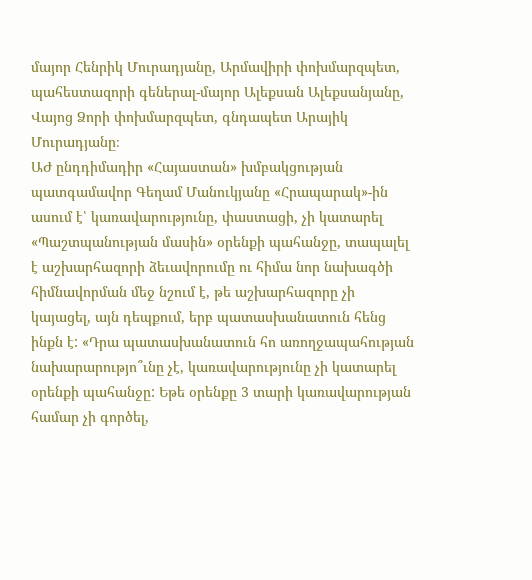մայոր Հենրիկ Մուրադյանը, Արմավիրի փոխմարզպետ, պահեստազորի գեներալ-մայոր Ալեքսան Ալեքսանյանը, Վայոց Ձորի փոխմարզպետ, գնդապետ Արայիկ Մուրադյանը։
ԱԺ ընդդիմադիր «Հայաստան» խմբակցության պատգամավոր Գեղամ Մանուկյանը «Հրապարակ»-ին ասում է՝ կառավարությունը, փաստացի, չի կատարել «Պաշտպանության մասին» օրենքի պահանջը, տապալել է աշխարհազորի ձեւավորումը ու հիմա նոր նախագծի հիմնավորման մեջ նշում է, թե աշխարհազորը չի կայացել, այն դեպքում, երբ պատասխանատուն հենց ինքն է: «Դրա պատասխանատուն հո առողջապահության նախարարությո՞ւնը չէ, կառավարությունը չի կատարել օրենքի պահանջը: Եթե օրենքը 3 տարի կառավարության համար չի գործել,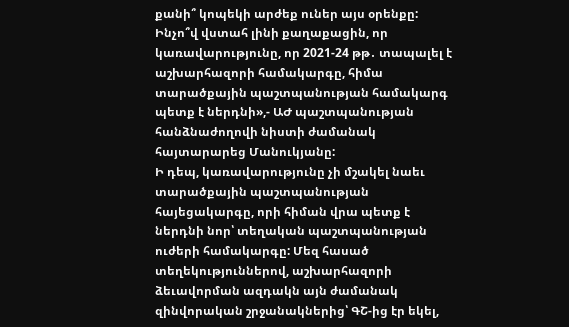քանի՞ կոպեկի արժեք ուներ այս օրենքը: Ինչո՞վ վստահ լինի քաղաքացին, որ կառավարությունը, որ 2021-24 թթ․ տապալել է աշխարհազորի համակարգը, հիմա տարածքային պաշտպանության համակարգ պետք է ներդնի»,- ԱԺ պաշտպանության հանձնաժողովի նիստի ժամանակ հայտարարեց Մանուկյանը:
Ի դեպ, կառավարությունը չի մշակել նաեւ տարածքային պաշտպանության հայեցակարգը, որի հիման վրա պետք է ներդնի նոր՝ տեղական պաշտպանության ուժերի համակարգը: Մեզ հասած տեղեկություններով, աշխարհազորի ձեւավորման ազդակն այն ժամանակ զինվորական շրջանակներից՝ ԳՇ-ից էր եկել,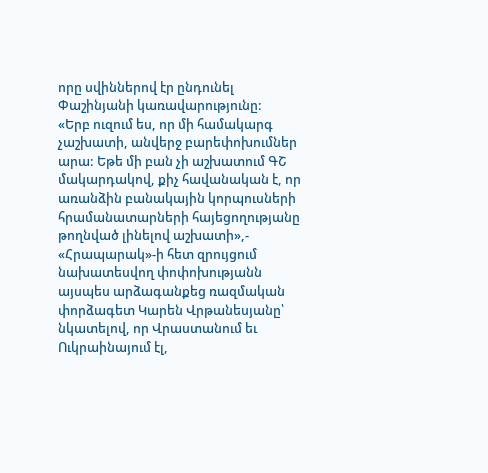որը սվիններով էր ընդունել Փաշինյանի կառավարությունը:
«Երբ ուզում ես, որ մի համակարգ չաշխատի, անվերջ բարեփոխումներ արա: Եթե մի բան չի աշխատում ԳՇ մակարդակով, քիչ հավանական է, որ առանձին բանակային կորպուսների հրամանատարների հայեցողությանը թողնված լինելով աշխատի»,- «Հրապարակ»-ի հետ զրույցում նախատեսվող փոփոխությանն այսպես արձագանքեց ռազմական փորձագետ Կարեն Վրթանեսյանը՝ նկատելով, որ Վրաստանում եւ Ուկրաինայում էլ,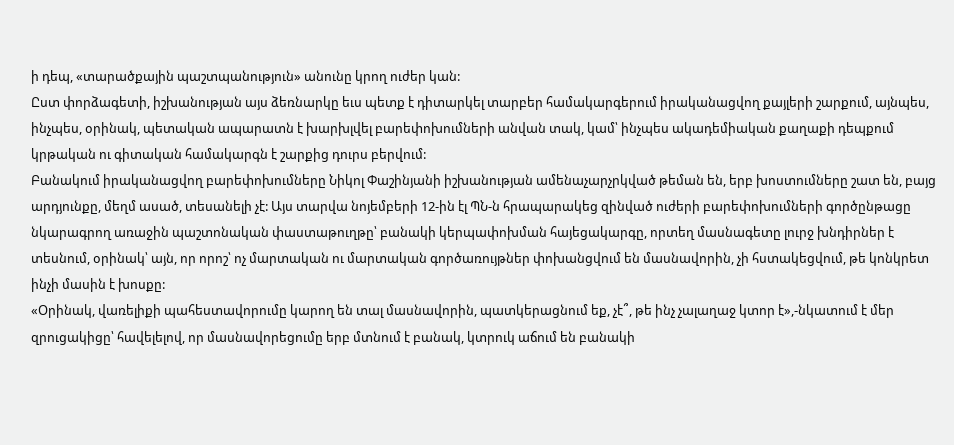ի դեպ, «տարածքային պաշտպանություն» անունը կրող ուժեր կան:
Ըստ փորձագետի, իշխանության այս ձեռնարկը եւս պետք է դիտարկել տարբեր համակարգերում իրականացվող քայլերի շարքում, այնպես, ինչպես, օրինակ, պետական ապարատն է խարխլվել բարեփոխումների անվան տակ, կամ՝ ինչպես ակադեմիական քաղաքի դեպքում կրթական ու գիտական համակարգն է շարքից դուրս բերվում:
Բանակում իրականացվող բարեփոխումները Նիկոլ Փաշինյանի իշխանության ամենաչարչրկված թեման են, երբ խոստումները շատ են, բայց արդյունքը, մեղմ ասած, տեսանելի չէ: Այս տարվա նոյեմբերի 12-ին էլ ՊՆ-ն հրապարակեց զինված ուժերի բարեփոխումների գործընթացը նկարագրող առաջին պաշտոնական փաստաթուղթը՝ բանակի կերպափոխման հայեցակարգը, որտեղ մասնագետը լուրջ խնդիրներ է տեսնում, օրինակ՝ այն, որ որոշ՝ ոչ մարտական ու մարտական գործառույթներ փոխանցվում են մասնավորին, չի հստակեցվում, թե կոնկրետ ինչի մասին է խոսքը:
«Օրինակ, վառելիքի պահեստավորումը կարող են տալ մասնավորին, պատկերացնում եք, չէ՞, թե ինչ չալաղաջ կտոր է»,-նկատում է մեր զրուցակիցը՝ հավելելով, որ մասնավորեցումը երբ մտնում է բանակ, կտրուկ աճում են բանակի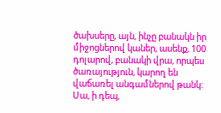ծախսերը, այն, ինչը բանակն իր միջոցներով կաներ, ասենք, 100 դոլարով, բանակի վրա, որպես ծառայություն, կարող են վաճառել անգամներով թանկ:
Սա, ի դեպ,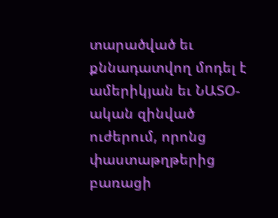տարածված եւ քննադատվող մոդել է ամերիկյան եւ ՆԱՏՕ-ական զինված ուժերում, որոնց փաստաթղթերից բառացի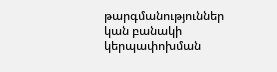թարգմանություններ կան բանակի կերպափոխման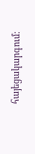հայեցակարգում: